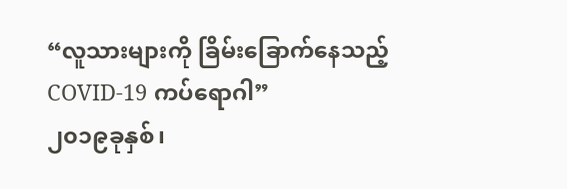“လူသားများကို ခြိမ်းခြောက်နေသည့် COVID-19 ကပ်ရောဂါ”
၂၀၁၉ခုနှစ်၊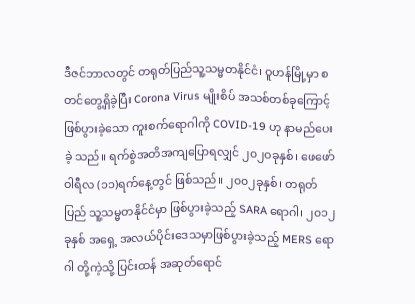ဒီဇင်ဘာလတွင် တရုတ်ပြည်သူ့သမ္မတနိုင်ငံ၊ ဝူဟန်မြို့မှာ စတင်တွေ့ရှိခဲ့ပြီး Corona Virus မျိုးစိပ် အသစ်တစ်ခုကြောင့် ဖြစ်ပွားခဲ့သော ကူးစက်ရောဂါကို COVID-19 ဟု နာမည်ပေးခဲ့ သည်။ ရက်စွဲအတိအကျပြောရလျှင် ၂၀၂ဝခုနှစ်၊ ဖေဖော်ဝါရီလ (၁၁)ရက်နေ့တွင် ဖြစ်သည်။ ၂၀၀၂ခုနှစ်၊ တရုတ်ပြည် သူ့သမ္မတနိုင်ငံမှာ ဖြစ်ပွားခဲ့သည့် SARA ရောဂါ၊ ၂၀၁၂ခုနှစ် အရှေ့ အလယ်ပိုင်းဒေသမှာဖြစ်ပွားခဲ့သည့် MERS ရောဂါ တို့ကဲ့သို့ ပြင်းထန် အဆုတ်ရောင်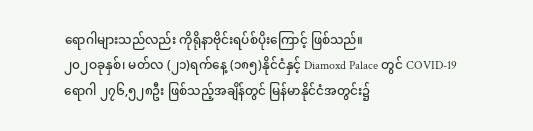ရောဂါများသည်လည်း ကိုရိုနာဗိုင်းရပ်စ်ပိုးကြောင့် ဖြစ်သည်။
၂၀၂ဝခုနှစ်၊ မတ်လ (၂၁)ရက်နေ့ (၁၈၅)နိုင်ငံနှင့် Diamoxd Palace တွင် COVID-19 ရောဂါ ၂၇၆,၅၂၈ဦး ဖြစ်သည့်အချိန်တွင် မြန်မာနိုင်ငံအတွင်း၌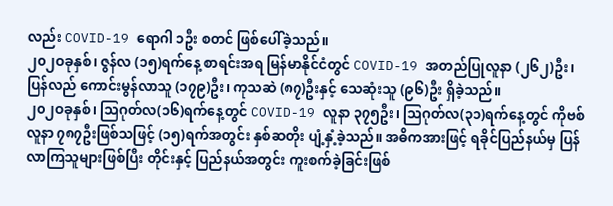လည်း COVID-19 ရောဂါ ၁ဦး စတင် ဖြစ်ပေါ်ခဲ့သည်။
၂၀၂ဝခုနှစ်၊ ဇွန်လ (၁၅)ရက်နေ့ စာရင်းအရ မြန်မာနိုင်ငံတွင် COVID-19 အတည်ပြုလူနာ (၂၆၂)ဦး၊ ပြန်လည် ကောင်းမွန်လာသူ (၁၇၉)ဦး၊ ကုသဆဲ (၈၇)ဦးနှင့် သေဆုံးသူ (၉၆)ဦး ရှိခဲ့သည်။
၂၀၂ဝခုနှစ်၊ ဩဂုတ်လ(၁၆)ရက်နေ့တွင် COVID-19 လူနာ ၃၇၅ဦး၊ ဩဂုတ်လ(၃၁)ရက်နေ့တွင် ကိုဗစ်လူနာ ၇၈၇ဦးဖြစ်သဖြင့် (၁၅)ရက်အတွင်း နှစ်ဆတိုး ပျံ့နှံ့ခဲ့သည်။ အဓိကအားဖြင့် ရခိုင်ပြည်နယ်မှ ပြန်လာကြသူများဖြစ်ပြီး တိုင်းနှင့် ပြည်နယ်အတွင်း ကူးစက်ခဲ့ခြင်းဖြစ်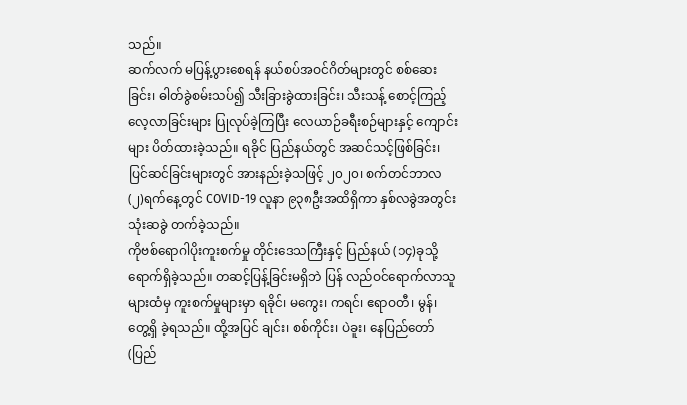သည်။
ဆက်လက် မပြန့်ပွားစေရန် နယ်စပ်အဝင်ဂိတ်များတွင် စစ်ဆေးခြင်း၊ ဓါတ်ခွဲစမ်းသပ်၍ သီးခြားခွဲထားခြင်း၊ သီးသန့် စောင့်ကြည့်လေ့လာခြင်းများ ပြုလုပ်ခဲ့ကြပြီး လေယာဉ်ခရီးစဉ်များနှင့် ကျောင်းများ ပိတ်ထားခဲ့သည်။ ရခိုင် ပြည်နယ်တွင် အဆင်သင့်ဖြစ်ခြင်း၊ ပြင်ဆင်ခြင်းများတွင် အားနည်းခဲ့သဖြင့် ၂၀၂၀၊ စက်တင်ဘာလ (၂)ရက်နေ့တွင် COVID-19 လူနာ ၉၃၈ဦးအထိရှိကာ နှစ်လခွဲအတွင်း သုံးဆခွဲ တက်ခဲ့သည်။
ကိုဗစ်ရောဂါပိုးကူးစက်မှု တိုင်းဒေသကြီးနှင့် ပြည်နယ် (၁၄)ခုသို့ ရောက်ရှိခဲ့သည်။ တဆင့်ပြန့်ခြင်းမရှိဘဲ ပြန် လည်ဝင်ရောက်လာသူများထံမှ ကူးစက်မှုများမှာ ရခိုင်၊ မကွေး၊ ကရင်၊ ဧရာဝတီ၊ မွန်၊ တွေ့ရှိ ခဲ့ရသည်။ ထို့အပြင် ချင်း၊ စစ်ကိုင်း၊ ပဲခူး၊ နေပြည်တော်(ပြည်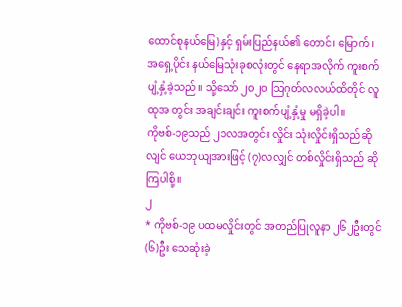ထောင်စုနယ်မြေ)နှင့် ရှမ်းပြည်နယ်၏ တောင်၊ မြောက်၊ အရှေ့ပိုင်း နယ်မြေသုံးခုစလုံးတွင် နေရာအလိုက် ကူးစက်ပျံ့နှံ့ခဲ့သည်။ သို့သော် ၂၀၂ဝ ဩဂုတ်လလယ်ထိတိုင် လူထုအ တွင်း အချင်းချင်း ကူးစက်ပျံ့နှံ့မှု မရှိခဲ့ပါ။
ကိုဗစ်-၁၉သည် ၂၁လအတွင်း လှိုင်း သုံးလှိုင်းရှိသည်ဆိုလျင် ယေဘုယျအားဖြင့် (၇)လလျှင် တစ်လှိုင်းရှိသည် ဆိုကြပါစို့။
၂
* ကိုဗစ်-၁၉ ပထမလှိုင်းတွင် အတည်ပြုလူနာ ၂၆၂ဦးတွင် (၆)ဦး သေဆုံးခဲ့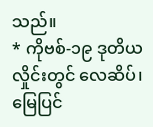သည်။
* ကိုဗစ်-၁၉ ဒုတိယလှိုင်းတွင် လေဆိပ်၊ မြေပြင်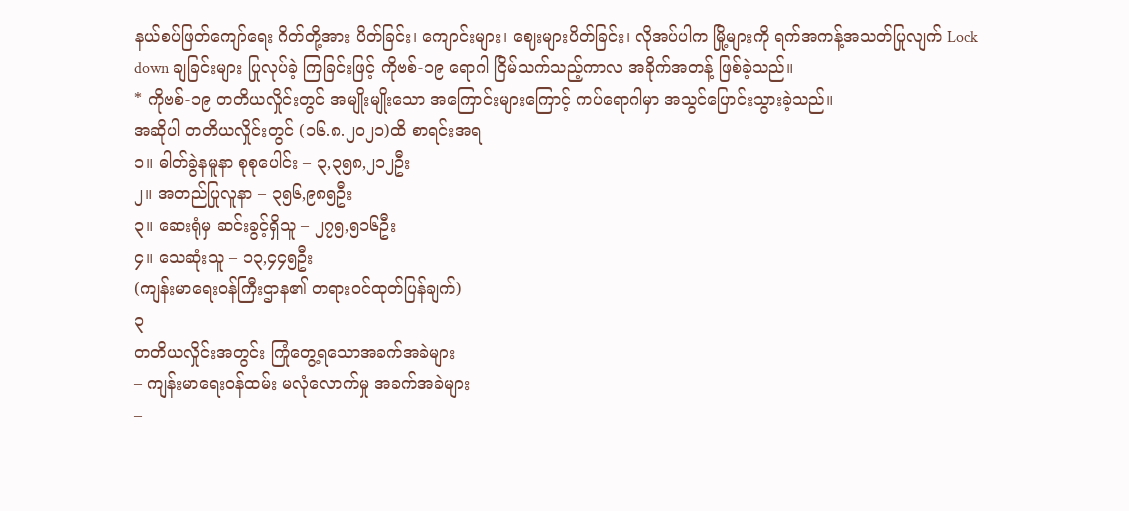နယ်စပ်ဖြတ်ကျော်ရေး ဂိတ်တို့အား ပိတ်ခြင်း၊ ကျောင်းများ၊ ဈေးများပိတ်ခြင်း၊ လိုအပ်ပါက မြို့များကို ရက်အကန့်အသတ်ပြုလျက် Lock down ချခြင်းများ ပြုလုပ်ခဲ့ ကြခြင်းဖြင့် ကိုဗစ်-၁၉ ရောဂါ ငြိမ်သက်သည့်ကာလ အခိုက်အတန့် ဖြစ်ခဲ့သည်။
* ကိုဗစ်-၁၉ တတိယလှိုင်းတွင် အမျိုးမျိုးသော အကြောင်းများကြောင့် ကပ်ရောဂါမှာ အသွင်ပြောင်းသွားခဲ့သည်။
အဆိုပါ တတိယလှိုင်းတွင် (၁၆.၈.၂၀၂၁)ထိ စာရင်းအရ
၁။ ဓါတ်ခွဲနမူနာ စုစုပေါင်း – ၃,၃၅၈,၂၁၂ဦး
၂။ အတည်ပြုလူနာ – ၃၅၆,၉၈၅ဦး
၃။ ဆေးရုံမှ ဆင်းခွင့်ရှိသူ – ၂၇၅,၅၁၆ဦး
၄။ သေဆုံးသူ – ၁၃,၄၄၅ဦး
(ကျန်းမာရေးဝန်ကြီးဌာန၏ တရားဝင်ထုတ်ပြန်ချက်)
၃
တတိယလှိုင်းအတွင်း ကြုံတွေ့ရသောအခက်အခဲများ
– ကျန်းမာရေးဝန်ထမ်း မလုံလောက်မှု အခက်အခဲများ
–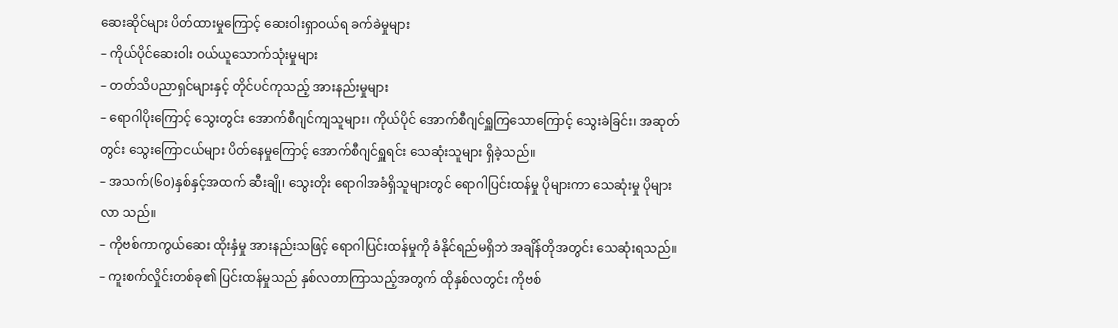ဆေးဆိုင်များ ပိတ်ထားမှုကြောင့် ဆေးဝါးရှာဝယ်ရ ခက်ခဲမှုများ
– ကိုယ်ပိုင်ဆေးဝါး ဝယ်ယူသောက်သုံးမှုများ
– တတ်သိပညာရှင်များနှင့် တိုင်ပင်ကုသည့် အားနည်းမှုများ
– ရောဂါပိုးကြောင့် သွေးတွင်း အောက်စီဂျင်ကျသူများ၊ ကိုယ်ပိုင် အောက်စီဂျင်ရှူကြသောကြောင့် သွေးခဲခြင်း၊ အဆုတ် တွင်း သွေးကြောငယ်များ ပိတ်နေမှုကြောင့် အောက်စီဂျင်ရှူရင်း သေဆုံးသူများ ရှိခဲ့သည်။
– အသက်(၆၀)နှစ်နှင့်အထက် ဆီးချို၊ သွေးတိုး ရောဂါအခံရှိသူများတွင် ရောဂါပြင်းထန်မှု ပိုများကာ သေဆုံးမှု ပိုများလာ သည်။
– ကိုဗစ်ကာကွယ်ဆေး ထိုးနှံမှု အားနည်းသဖြင့် ရောဂါပြင်းထန်မှုကို ခံနိုင်ရည်မရှိဘဲ အချိန်တိုအတွင်း သေဆုံးရသည်။
– ကူးစက်လှိုင်းတစ်ခု၏ ပြင်းထန်မှုသည် နှစ်လတာကြာသည့်အတွက် ထိုနှစ်လတွင်း ကိုဗစ်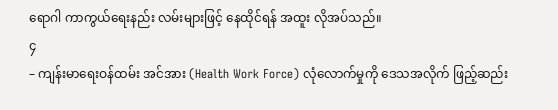ရောဂါ ကာကွယ်ရေးနည်း လမ်းများဖြင့် နေထိုင်ရန် အထူး လိုအပ်သည်။
၄
– ကျန်းမာရေးဝန်ထမ်း အင်အား (Health Work Force) လုံလောက်မှုကို ဒေသအလိုက် ဖြည့်ဆည်း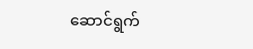ဆောင်ရွက်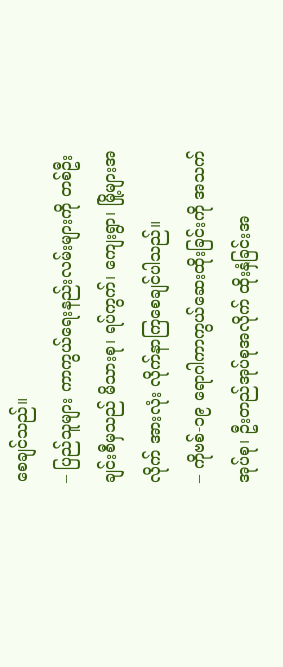စေချင်သည်။
– ပြည်သူများ ကာကွယ်ရေးနည်းလမ်းများကို တစ်ဦးချင်းစီမှသည် မိသားစု၊ ရပ်ကွက်၊ ကျေးရွာ၊ မြို့များအလိုက် အားလုံး လိုက်နာကြစေချင်ပါသည်။
– ကိုဗစ်-၁၉ ရောဂါကာကွယ်ဆေးထိုးခြင်းကို အသက်အုပ်စု၊ ဦးတည်အုပ်စုအလိုက် ထိုးနှံခြင်းအ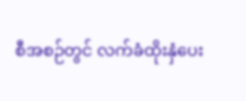စီအစဉ်တွင် လက်ခံထိုးနှံပေး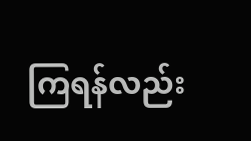ကြရန်လည်း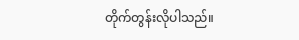တိုက်တွန်းလိုပါသည်။